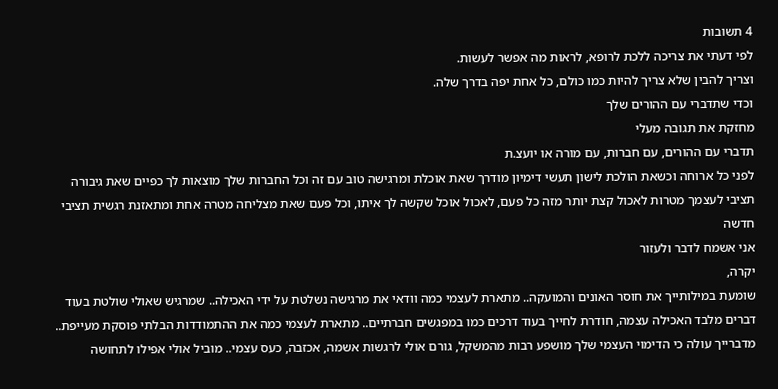4 תשובות
לפי דעתי את צריכה ללכת לרופא, לראות מה אפשר לעשות.
וצריך להבין שלא צריך להיות כמו כולם, כל אחת יפה בדרך שלה.
וכדי שתדברי עם ההורים שלך
מחזקת את תגובה מעלי
תדברי עם ההורים, עם חברות, עם מורה או יועצ.ת
לפני כל ארוחה וכשאת הולכת לישון תעשי דימיון מודרך שאת אוכלת ומרגישה טוב עם זה וכל החברות שלך מוצאות לך כפיים שאת גיבורה
תציבי לעצמך מטרות לאכול קצת יותר מזה כל פעם, לאכול אוכל שקשה לך איתו, וכל פעם שאת מצליחה מטרה אחת ומתאזנת רגשית תציבי חדשה
אני אשמח לדבר ולעזור
יקרה,
שומעת במילותייך את חוסר האונים והמועקה.. מתארת לעצמי כמה וודאי את מרגישה נשלטת על ידי האכילה.. שמרגיש שאולי שולטת בעוד דברים מלבד האכילה עצמה, חודרת לחייך בעוד דרכים כמו במפגשים חברתיים.. מתארת לעצמי כמה את ההתמודדות הבלתי פוסקת מעייפת..
מדברייך עולה כי הדימוי העצמי שלך מושפע רבות מהמשקל, גורם אולי לרגשות אשמה, אכזבה, כעס עצמי.. מוביל אולי אפילו לתחושה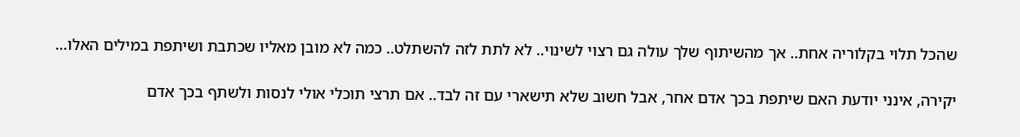שהכל תלוי בקלוריה אחת.. אך מהשיתוף שלך עולה גם רצוי לשינוי.. לא לתת לזה להשתלט.. כמה לא מובן מאליו שכתבת ושיתפת במילים האלו...

יקירה, אינני יודעת האם שיתפת בכך אדם אחר, אבל חשוב שלא תישארי עם זה לבד.. אם תרצי תוכלי אולי לנסות ולשתף בכך אדם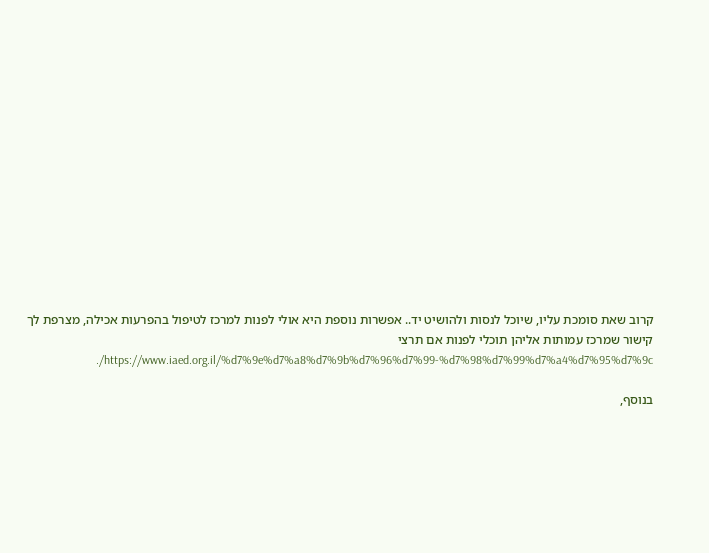קרוב שאת סומכת עליו, שיוכל לנסות ולהושיט יד.. אפשרות נוספת היא אולי לפנות למרכז לטיפול בהפרעות אכילה, מצרפת לך קישור שמרכז עמותות אליהן תוכלי לפנות אם תרצי https://www.iaed.org.il/%d7%9e%d7%a8%d7%9b%d7%96%d7%99-%d7%98%d7%99%d7%a4%d7%95%d7%9c/.

בנוסף,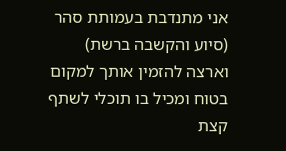אני מתנדבת בעמותת סהר (סיוע והקשבה ברשת) וארצה להזמין אותך למקום בטוח ומכיל בו תוכלי לשתף קצת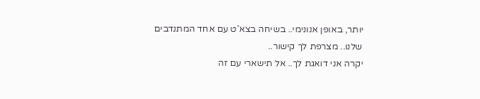יותר, באופן אנונימי.. בשיחה בצא'ט עם אחד המתנדבים שלנו.. מצרפת לך קישור..
יקרה אני דואגת לך.. אל תישארי עם זה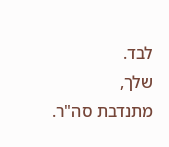לבד.
שלך,
מתנדבת סה"ר.